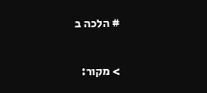# הלכה ב

> מקור: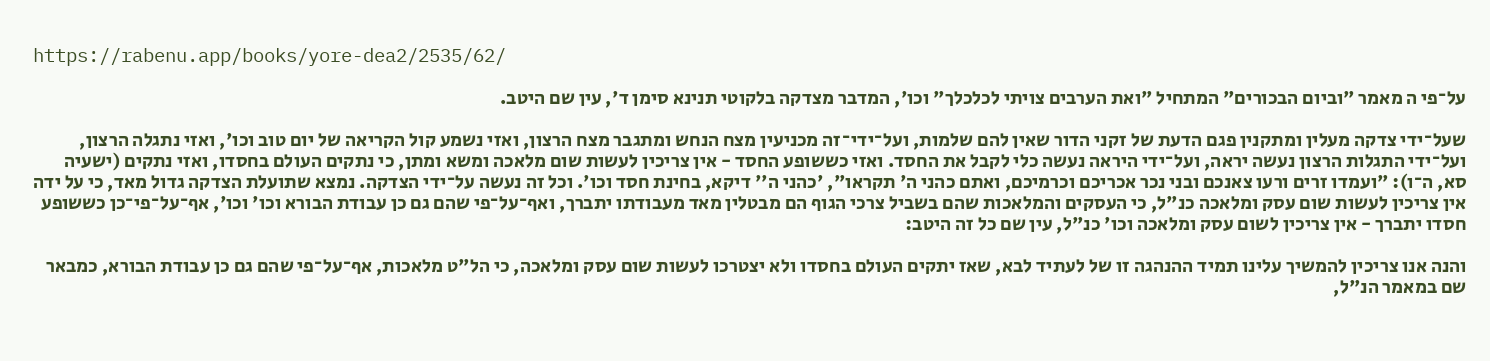https://rabenu.app/books/yore-dea2/2535/62/

על־פי ה מאמר "וביום הבכורים" המתחיל "ואת הערבים צויתי לכלכלך" וכו', המדבר מצדקה בלקוטי תנינא סימן ד', עין שם היטב.

שעל־ידי צדקה מעלין ומתקנין פגם הדעת של זקני הדור שאין להם שלמות, ועל־ידי־זה מכניעין מצח הנחש ומתגבר מצח הרצון, ואזי נשמע קול הקריאה של יום טוב וכו', ואזי נתגלה הרצון, ועל־ידי התגלות הרצון נעשה יראה, ועל־ידי היראה נעשה כלי לקבל את החסד. ואזי כששופע החסד - אין צריכין לעשות שום מלאכה ומשא ומתן, כי נתקים העולם בחסדו, ואזי נתקים (ישעיה סא, ה־ו): "ועמדו זרים ורעו צאנכם ובני נכר אכריכם וכרמיכם, ואתם כהני ה' תקראו", 'כהני ה'' דיקא, בחינת חסד וכו'. וכל זה נעשה על־ידי הצדקה. נמצא שתועלת הצדקה גדול מאד, כי על ידה אין צריכין לעשות שום עסק ומלאכה כנ"ל, כי העסקים והמלאכות שהם בשביל צרכי הגוף הם מבטלין מאד מעבודתו יתברך, ואף־על־פי שהם גם כן עבודת הבורא וכו' וכו', אף־על־פי־כן כששופע חסדו יתברך - אין צריכין לשום עסק ומלאכה וכו' כנ"ל, עין שם כל זה היטב:

והנה אנו צריכין להמשיך עלינו תמיד ההנהגה זו של לעתיד לבא, שאז יתקים העולם בחסדו ולא יצטרכו לעשות שום עסק ומלאכה, כי הל"ט מלאכות, אף־על־פי שהם גם כן עבודת הבורא, כמבאר שם במאמר הנ"ל,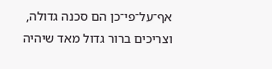אף־על־פי־כן הם סכנה גדולה, וצריכים ברור גדול מאד שיהיה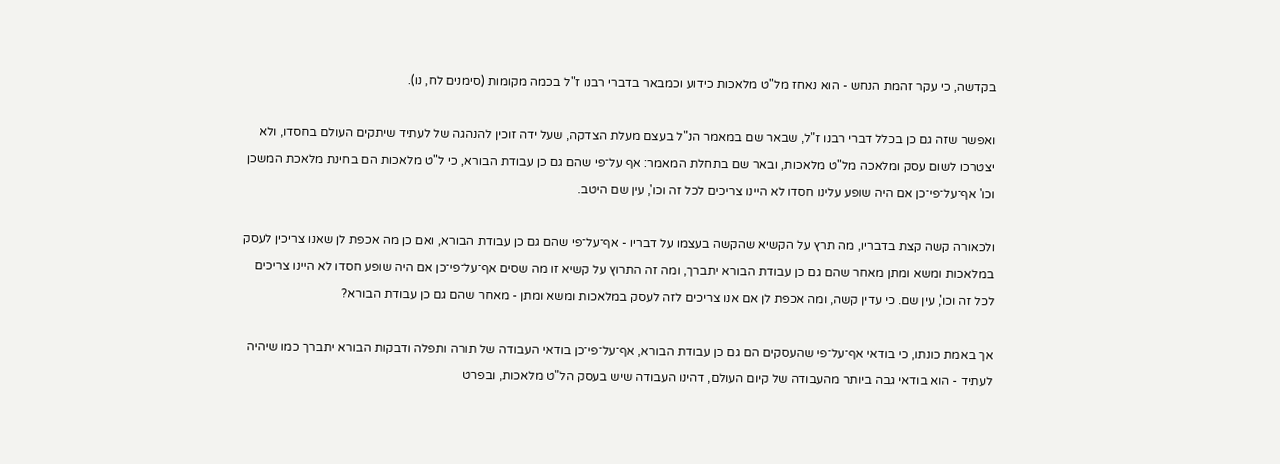בקדשה, כי עקר זהמת הנחש - הוא נאחז מל"ט מלאכות כידוע וכמבאר בדברי רבנו ז"ל בכמה מקומות (סימנים לח, נו).

ואפשר שזה גם כן בכלל דברי רבנו ז"ל, שבאר שם במאמר הנ"ל בעצם מעלת הצדקה, שעל ידה זוכין להנהגה של לעתיד שיתקים העולם בחסדו, ולא יצטרכו לשום עסק ומלאכה מל"ט מלאכות, ובאר שם בתחלת המאמר: אף על־פי שהם גם כן עבודת הבורא, כי ל"ט מלאכות הם בחינת מלאכת המשכן וכו' אף־על־פי־כן אם היה שופע עלינו חסדו לא היינו צריכים לכל זה וכו', עין שם היטב.

ולכאורה קשה קצת בדבריו, מה תרץ על הקשיא שהקשה בעצמו על דבריו - אף־על־פי שהם גם כן עבודת הבורא, ואם כן מה אכפת לן שאנו צריכין לעסק במלאכות ומשא ומתן מאחר שהם גם כן עבודת הבורא יתברך, ומה זה התרוץ על קשיא זו מה שסים אף־על־פי־כן אם היה שופע חסדו לא היינו צריכים לכל זה וכו', עין שם. כי עדין קשה, ומה אכפת לן אם אנו צריכים לזה לעסק במלאכות ומשא ומתן - מאחר שהם גם כן עבודת הבורא?

אך באמת כונתו, כי בודאי אף־על־פי שהעסקים הם גם כן עבודת הבורא, אף־על־פי־כן בודאי העבודה של תורה ותפלה ודבקות הבורא יתברך כמו שיהיה לעתיד - הוא בודאי גבה ביותר מהעבודה של קיום העולם, דהינו העבודה שיש בעסק הל"ט מלאכות, ובפרט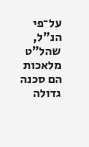על־פי הנ"ל, שהל"ט מלאכות הם סכנה גדולה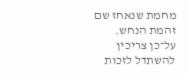מחמת שנאחז שם זהמת הנחש. על־כן צריכין להשתדל לזכות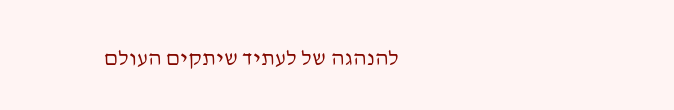להנהגה של לעתיד שיתקים העולם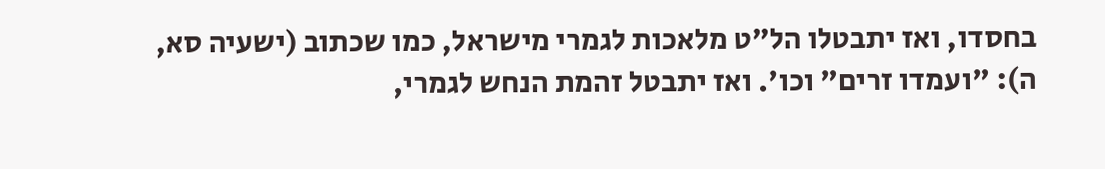בחסדו, ואז יתבטלו הל"ט מלאכות לגמרי מישראל, כמו שכתוב (ישעיה סא, ה): "ועמדו זרים" וכו'. ואז יתבטל זהמת הנחש לגמרי,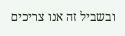ובשביל זה אנו צריכים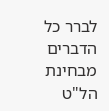לברר כל הדברים מבחינת הל"ט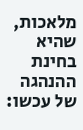מלאכות, שהיא בחינת ההנהגה של עכשו: